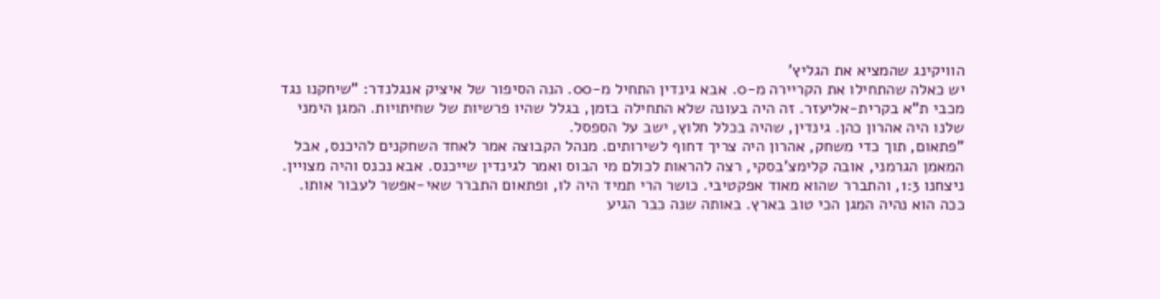הוויקינג שהמציא את הגליץ'
יש כאלה שהתחילו את הקריירה מ-0. אבא גינדין התחיל מ-00. הנה הסיפור של איציק אנגלנדר: "שיחקנו נגד מכבי ת"א בקרית-אליעזר. זה היה בעונה שלא התחילה בזמן, בגלל שהיו פרשיות של שחיתויות. המגן הימני שלנו היה אהרון כהן. גינדין, שהיה בכלל חלוץ, ישב על הספסל.
"פתאום, תוך כדי משחק, אהרון היה צריך דחוף לשירותים. מנהל הקבוצה אמר לאחד השחקנים להיכנס, אבל המאמן הגרמני, אובה קלימצ'בסקי, רצה להראות לכולם מי הבוס ואמר לגינדין שייכנס. אבא נכנס והיה מצויין. ניצחנו 1:3, והתברר שהוא מאוד אפקטיבי. כושר הרי תמיד היה לו, ופתאום התברר שאי-אפשר לעבור אותו. ככה הוא נהיה המגן הכי טוב בארץ. באותה שנה כבר הגיע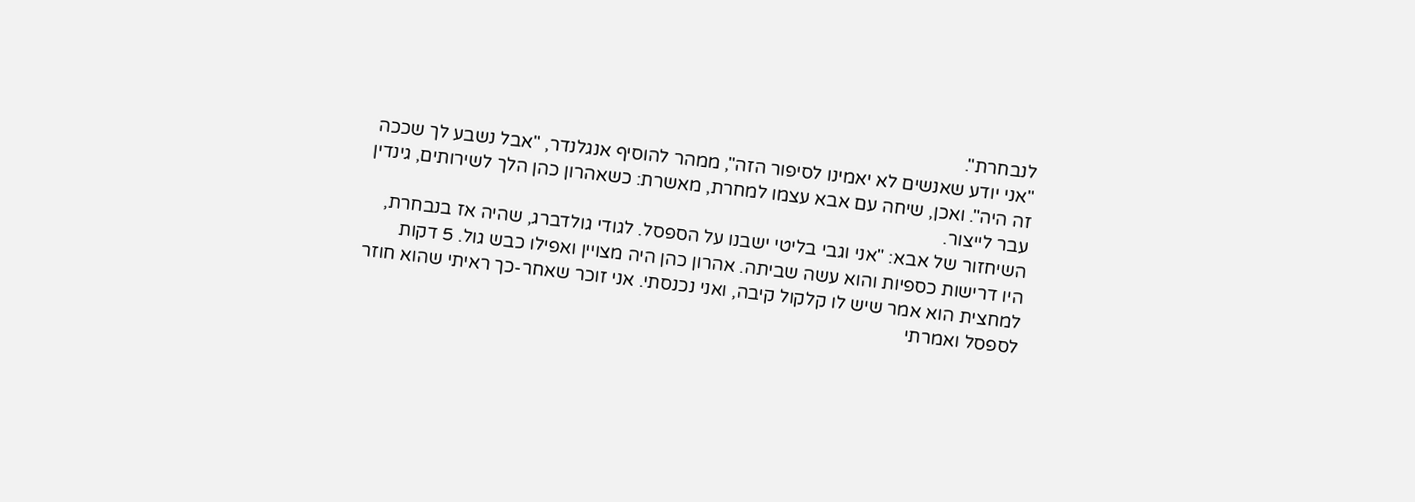לנבחרת".
"אני יודע שאנשים לא יאמינו לסיפור הזה", ממהר להוסיף אנגלנדר, "אבל נשבע לך שככה זה היה". ואכן, שיחה עם אבא עצמו למחרת, מאשרת: כשאהרון כהן הלך לשירותים, גינדין עבר לייצור.
השיחזור של אבא: "אני וגבי בליטי ישבנו על הספסל. לגודי גולדברג, שהיה אז בנבחרת, היו דרישות כספיות והוא עשה שביתה. אהרון כהן היה מצויין ואפילו כבש גול. 5 דקות למחצית הוא אמר שיש לו קלקול קיבה, ואני נכנסתי. אני זוכר שאחר-כך ראיתי שהוא חוזר לספסל ואמרתי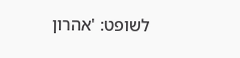לשופט: 'אהרון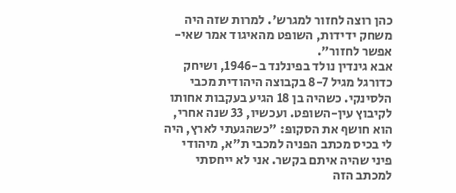כהן רוצה לחזור למגרש'. למרות שזה היה משחק ידידות, השופט מהאיגוד אמר שאי-אפשר לחזור".
אבא גינדין נולד בפינלנד ב-1946, ושיחק כדורגל מגיל 8-7 בקבוצה היהודית מכבי הלסינקי. כשהיה בן 18 הגיע בעקבות אחותו לקיבוץ עין-השופט. ועכשיו, 33 שנה אחרי, הוא חושף את הסקופּ: "כשהגעתי לארץ, היה לי בכיס מכתב הפניה למכבי ת"א, מיהודי פיני שהיה איתם בקשר. אני לא ייחסתי למכתב הזה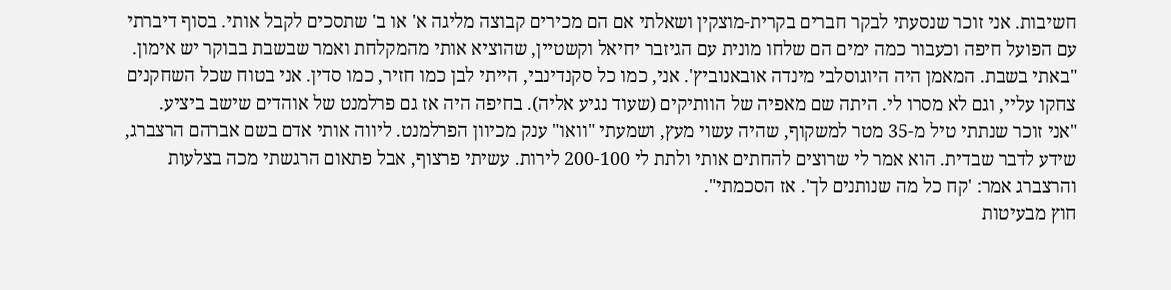חשיבות. אני זוכר שנסעתי לבקר חברים בקרית-מוצקין ושאלתי אם הם מכירים קבוצה מליגה א' או ב' שתסכים לקבל אותי. בסוף דיברתי עם הפועל חיפה וכעבור כמה ימים הם שלחו מונית עם הגיזבר יחיאל וקשטיין, שהוציא אותי מהמקלחת ואמר שבשבת בבוקר יש אימון.
"באתי בשבת. המאמן היה היוגוסלבי מינדה אובאנוביץ'. אני, כמו כל סקנדינבי, הייתי לבן כמו חזיר, כמו סדין. אני בטוח שכל השחקנים צחקו עליי, וגם לא מסרו לי. היתה שם מאפיה של הוותיקים (שעוד נגיע אליה). בחיפה היה אז גם פרלמנט של אוהדים שישב ביציע.
"אני זוכר שנתתי טיל מ-35 מטר למשקוף, שהיה עשוי מעץ, ושמעתי "וואו" ענק מכיוון הפרלמנט. ליווה אותי אדם בשם אברהם הרצברג, שידע לדבר שבדית. הוא אמר לי שרוצים להחתים אותי ולתת לי 200-100 לירות. עשיתי פרצוף, אבל פתאום הרגשתי מכה בצלעות והרצברג אמר: 'קח כל מה שנותנים לך'. אז הסכמתי".
חוץ מבעיטות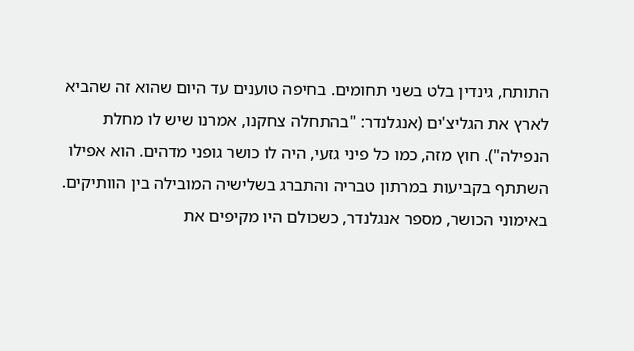התותח, גינדין בלט בשני תחומים. בחיפה טוענים עד היום שהוא זה שהביא לארץ את הגליצ'ים (אנגלנדר: "בהתחלה צחקנו, אמרנו שיש לו מחלת הנפילה"). חוץ מזה, כמו כל פיני גזעי, היה לו כושר גופני מדהים. הוא אפילו השתתף בקביעות במרתון טבריה והתברג בשלישיה המובילה בין הוותיקים. באימוני הכושר, מספר אנגלנדר, כשכולם היו מקיפים את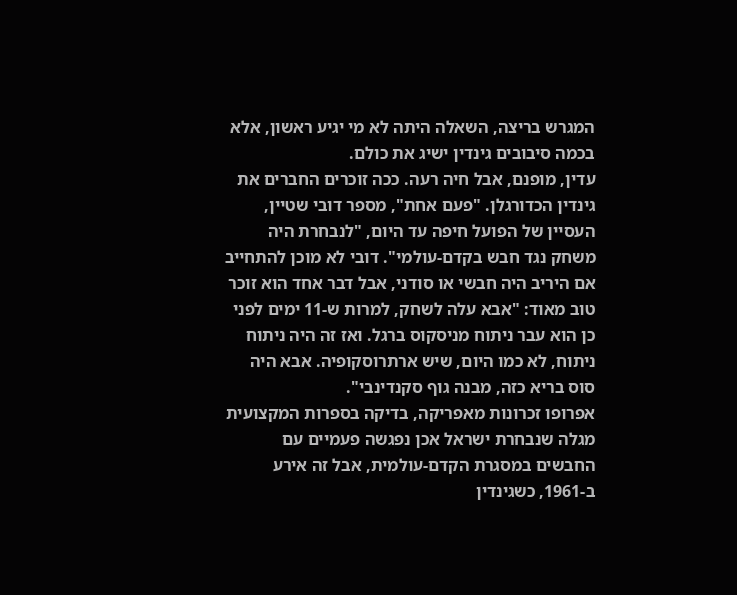המגרש בריצה, השאלה היתה לא מי יגיע ראשון, אלא בכמה סיבובים גינדין ישיג את כולם.
עדין, מופנם, אבל חיה רעה. ככה זוכרים החברים את גינדין הכדורגלן. "פעם אחת", מספר דובי שטיין, העסיין של הפועל חיפה עד היום, "לנבחרת היה משחק נגד חבש בקדם-עולמי". דובי לא מוכן להתחייב אם היריב היה חבשי או סודני, אבל דבר אחד הוא זוכר טוב מאוד: "אבא עלה לשחק, למרות ש-11 ימים לפני כן הוא עבר ניתוח מניסקוס ברגל. ואז זה היה ניתוח ניתוח, לא כמו היום, שיש ארתרוסקופיה. אבא היה סוס בריא כזה, מבנה גוף סקנדינבי".
אפרופו זכרונות מאפריקה, בדיקה בספרות המקצועית מגלה שנבחרת ישראל אכן נפגשה פעמיים עם החבשים במסגרת הקדם-עולמית, אבל זה אירע ב-1961, כשגינדין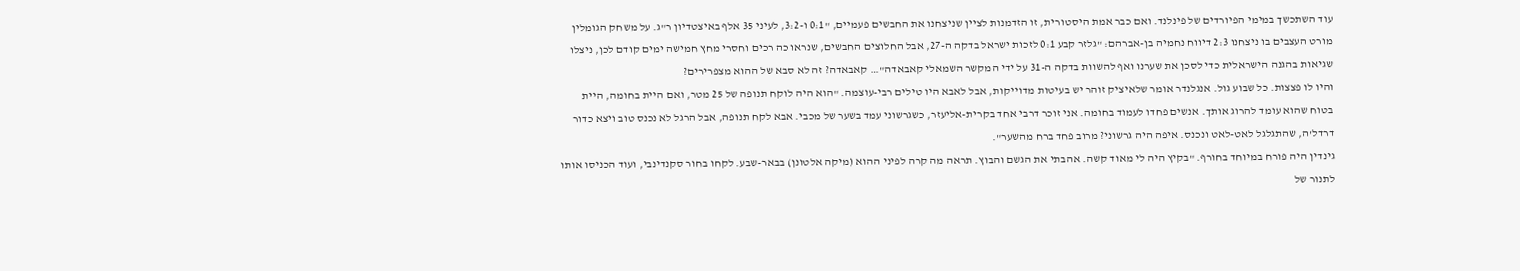עוד השתכשך במימי הפיורדים של פינלנד. ואם כבר אמת היסטורית, זו הזדמנות לציין שניצחנו את החבשים פעמיים, "0:1 ו-3:2, לעיני 35 אלף באיצטדיון ר"ג. על משחק הגומלין מורט העצבים בו ניצחנו 2:3 דיווח נחמיה בן-אברהם: "גלזר קבע 0:1 לזכות ישראל בדקה ה-27, אבל החלוצים החבשים, שנראו כה רכים וחסרי מחץ חמישה ימים קודם לכן, ניצלו שגיאות בהגנה הישראלית כדי לסכן את שערנו ואף להשוות בדקה ה-31 על ידי המקשר השמאלי קאבאדה"… קאבאדה? זה לא סבא של ההוא מצפרירים?
והיו לו פצצות. כל שבוע גול. אנגלנדר אומר שלאיציק זוהר יש בעיטות מדוייקות, אבל לאבא היו טילים רבי-עוצמה. "הוא היה לוקח תנופה של 25 מטר, ואם היית בחומה, היית בטוח שהוא עומד להרוג אותך. אנשים פחדו לעמוד בחומה. אני זוכר דרבי אחד בקרית-אליעזר, כשגרשוני עמד בשער של מכבי. אבא לקח תנופה, אבל הרגל לא נכנס טוב ויצא כדור דרדל'ה, שהתגלגל לאט-לאט ונכנס. איפה היה גרשוני? מרוב פחד ברח מהשער".
גינדין היה פורח במיוחד בחורף. "בקיץ היה לי מאוד קשה. אהבתי את הגשם והבוץ. תראה מה קרה לפיני ההוא (מיקה אלטונן) בבאר-שבע. לקחו בחור סקנדינבי, ועוד הכניסו אותו לתנור של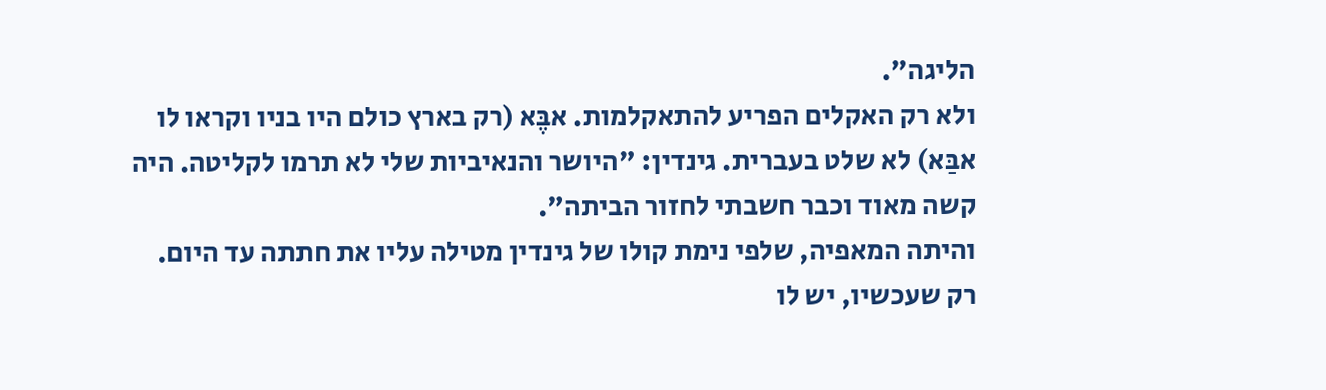הליגה".
ולא רק האקלים הפריע להתאקלמות. אבֶּא (רק בארץ כולם היו בניו וקראו לו אבַּא) לא שלט בעברית. גינדין: "היושר והנאיביות שלי לא תרמו לקליטה. היה קשה מאוד וכבר חשבתי לחזור הביתה".
והיתה המאפיה, שלפי נימת קולו של גינדין מטילה עליו את חתתה עד היום. רק שעכשיו, יש לו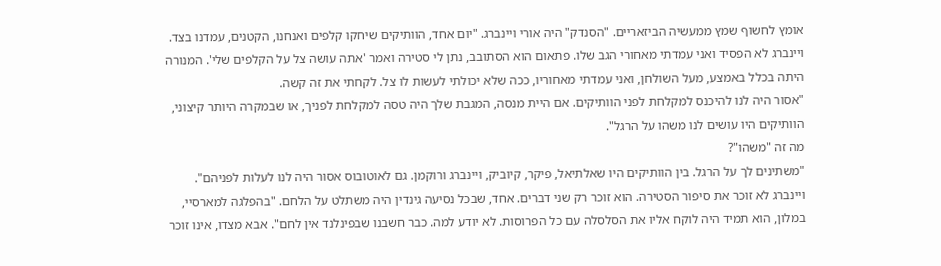אומץ לחשוף שמץ ממעשיה הביזאריים. "הסנדק" היה אורי ויינברג. "יום אחד, הוותיקים שיחקו קלפים ואנחנו, הקטנים, עמדנו בצד. ויינברג לא הפסיד ואני עמדתי מאחורי הגב שלו. פתאום הוא הסתובב, נתן לי סטירה ואמר 'אתה עושה צל על הקלפים שלי'. המנורה היתה בכלל באמצע, מעל השולחן, ואני עמדתי מאחוריו, ככה שלא יכולתי לעשות לו צל. לקחתי את זה קשה.
"אסור היה לנו להיכנס למקלחת לפני הוותיקים. אם היית מנסה, המגבת שלך היה טסה למקלחת לפניך, או שבמקרה היותר קיצוני, הוותיקים היו עושים לנו משהו על הרגל".
מה זה "משהו"?
"משתינים לך על הרגל. בין הוותיקים היו שאלתיאל, פיקר, קיוביק, ויינברג ורוקמן. גם לאוטובוס אסור היה לנו לעלות לפניהם".
ויינברג לא זוכר את סיפור הסטירה. הוא זוכר רק שני דברים. אחד, שבכל נסיעה גינדין היה משתלט על הלחם. "בהפלגה למארסיי, במלון, הוא תמיד היה לוקח אליו את הסלסלה עם כל הפרוסות. לא יודע למה. כבר חשבנו שבפינלנד אין לחם". אבא מצדו, אינו זוכר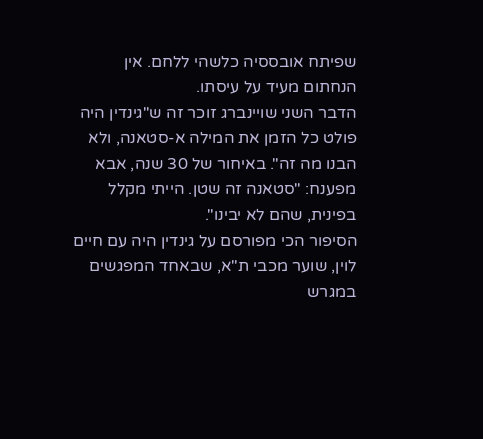שפיתח אובססיה כלשהי ללחם. אין הנחתום מעיד על עיסתו.
הדבר השני שויינברג זוכר זה ש"גינדין היה פולט כל הזמן את המילה א-סטאנה, ולא הבנו מה זה". באיחור של 30 שנה, אבא מפענח: "סטאנה זה שטן. הייתי מקלל בפינית, שהם לא יבינו".
הסיפור הכי מפורסם על גינדין היה עם חיים לוין, שוער מכבי ת"א, שבאחד המפגשים במגרש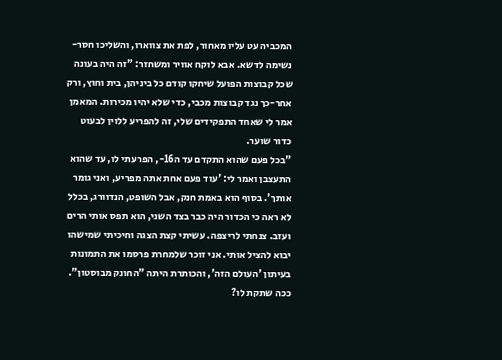המכביה עט עליו מאחור, לפת את צווארו, והשליכו חסר-נשימה לדשא. אבא לוקח אוויר ומשחזר: "זה היה בעונה שכל קבוצות הפועל שיחקו קודם כל ביניהן, בית וחוץ, ורק אחר-כך נגד קבוצות מכבי, כדי שלא יהיו מכירות. המאמן אמר לי שאחד התפקידים שלי, זה להפריע ללוין לבעוט כדור שוער.
"בכל פעם שהוא התקדם עד ה16-, הפרעתי לו, עד שהוא התעצבן ואמר לי: 'עוד פעם אחת אתה מפריע, ואני גומר אותך'. בסוף הוא באמת חנק, אבל השופט, הנדוורג, בכלל לא ראה כי הכדור היה כבר בצד השני, הוא תפס אותי הרים ועזב. צנחתי לריצפה. עשיתי קצת הצגה וחיכיתי שמישהו יבוא להציל אותי. אני זוכר שלמחרת פרסמו את התמונות בעיתון 'העולם הזה', והכותרת היתה "החונק מבוסטון".
ככה שתקת לו?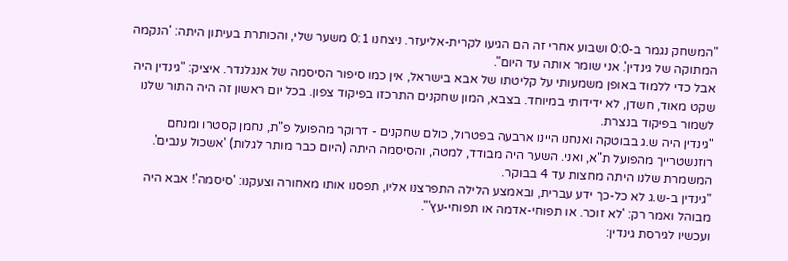"המשחק נגמר ב-0:0 ושבוע אחרי זה הם הגיעו לקרית-אליעזר. ניצחנו 0:1 משער שלי, והכותרת בעיתון היתה: 'הנקמה המתוקה של גינדין'. אני שומר אותה עד היום".
אבל כדי ללמוד באופן משמעותי על קליטתו של אבא בישראל, אין כמו סיפור הסיסמה של אנגלנדר. איציק: "גינדין היה שקט מאוד, חשדן, לא ידידותי במיוחד. בצבא, המון שחקנים התרכזו בפיקוד צפון. בכל יום ראשון זה היה התור שלנו לשמור בפיקוד בנצרת.
"גינדין היה ש.ג בבוטקה ואנחנו היינו ארבעה בפטרול, כולם שחקנים - דרוקר מהפועל פ"ת, נחמן קסטרו ומנחם רוזנשטרייך מהפועל ת"א, ואני. השער היה מבודד, למטה, והסיסמה היתה (היום כבר מותר לגלות) 'אשכול ענבים'. המשמרת שלנו היתה מחצות עד 4 בבוקר.
"גינדין ב-ש.ג לא כל-כך ידע עברית, ובאמצע הלילה התפרצנו אליו, תפסנו אותו מאחורה וצעקנו: 'סיסמה'! אבא היה מבוהל ואמר רק: 'לא זוכר. או תפוחי-אדמה או תפוחי-עץ'".
ועכשיו לגירסת גינדין: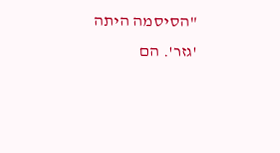"הסיסמה היתה 'גזר'. הם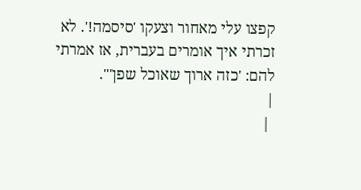קפצו עלי מאחור וצעקו 'סיסמה!'. לא זכרתי איך אומרים בעברית, אז אמרתי להם: 'כזה ארוך שאוכל שפן'".
|
 |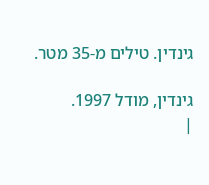גינדין. טילים מ-35 מטר.

גינדין, מודל 1997.
|